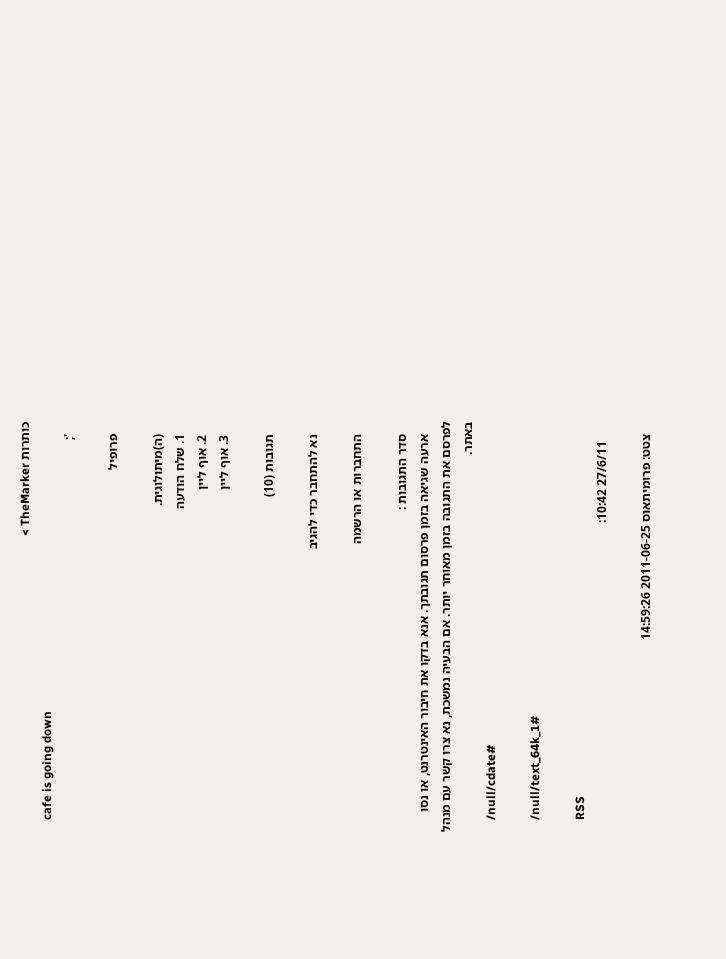כותרות TheMarker >
    cafe is going down
    ';

    פרופיל

    (ה)מיתולוגית.
    1. שלח הודעה
    2. אוף ליין
    3. אוף ליין

    תגובות (10)

    נא להתחבר כדי להגיב

    התחברות או הרשמה

    סדר התגובות :
    ארעה שגיאה בזמן פרסום תגובתך. אנא בדקו את חיבור האינטרנט, או נסו לפרסם את התגובה בזמן מאוחר יותר. אם הבעיה נמשכת, נא צרו קשר עם מנהל באתר.
    /null/cdate#

    /null/text_64k_1#

    RSS
      27/6/11 10:42:

    צטט: פרומיתאוס 2011-06-25 14:59:26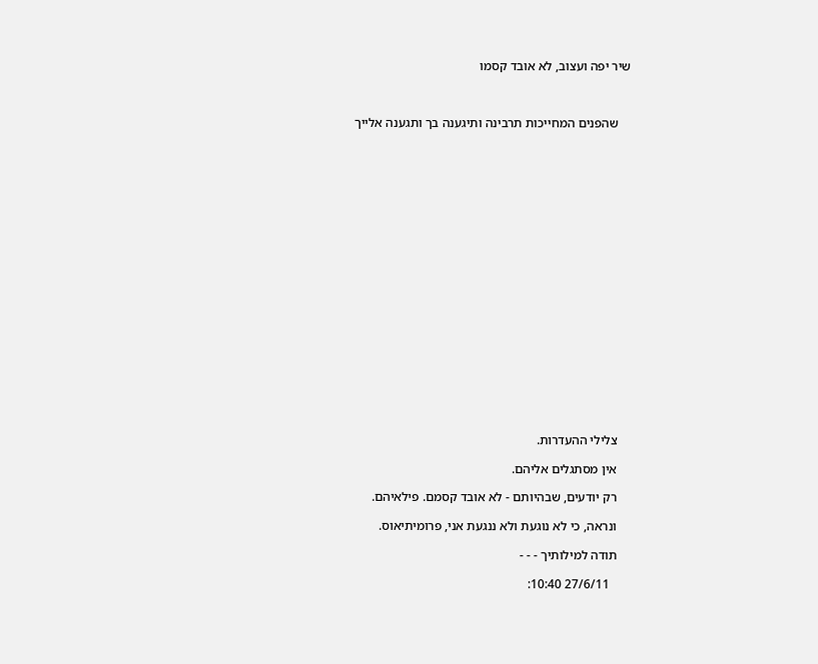שיר יפה ועצוב, לא אובד קסמו



    שהפנים המחייכות תרבינה ותיגענה בך ותגענה אלייך





















    צלילי ההעדרות.

    אין מסתגלים אליהם.

    רק יודעים, שבהיותם - לא אובד קסמם. פילאיהם.

    ונראה, כי לא נוגעת ולא ננגעת אני, פרומיתיאוס.

    תודה למילותיך - - -

      27/6/11 10:40: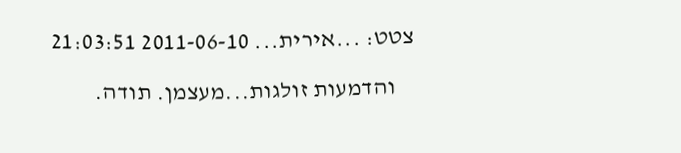צטט: ...אירית... 2011-06-10 21:03:51

    והדמעות זולגות...מעצמן. תודה.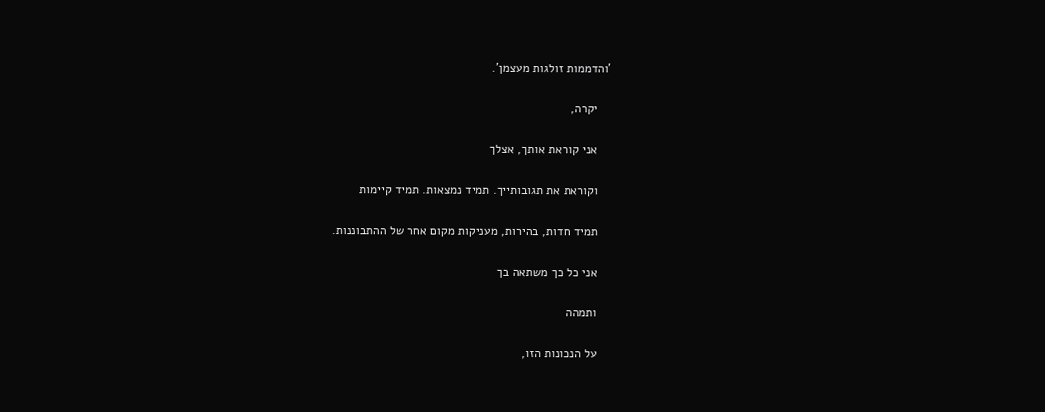'והדממות זולגות מעצמן'.

    יקרה,

    אני קוראת אותך, אצלך

    וקוראת את תגובותייך. תמיד נמצאות. תמיד קיימות

    תמיד חדות, בהירות, מעניקות מקום אחר של ההתבוננות.

    אני כל כך משתאה בך

    ותמהה

    על הנכונות הזו,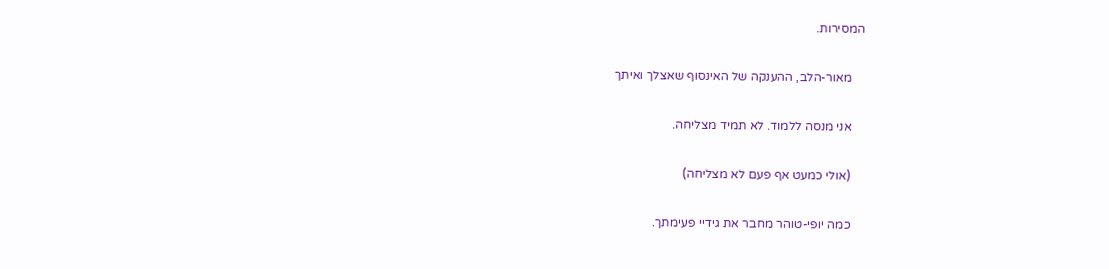המסירות.

    מאור-הלב, ההענקה של האינסוף שאצלך ואיתך

    אני מנסה ללמוד. לא תמיד מצליחה.

    (אולי כמעט אף פעם לא מצליחה)

    כמה יופי-טוהר מחבר את גידיי פעימתך.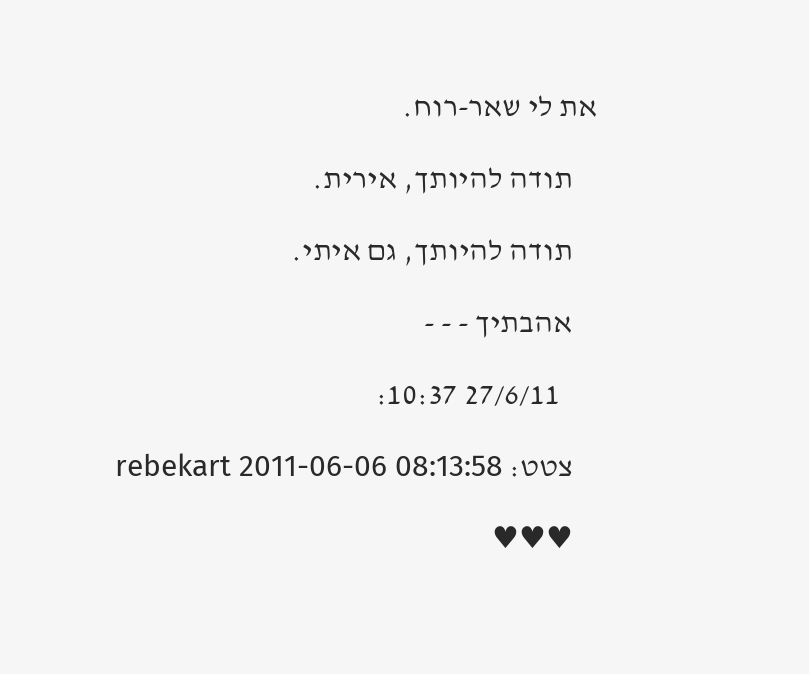את לי שאר-רוח.

    תודה להיותך, אירית.

    תודה להיותך, גם איתי.

    אהבתיך - - -

      27/6/11 10:37:

    צטט: rebekart 2011-06-06 08:13:58

    ♥♥♥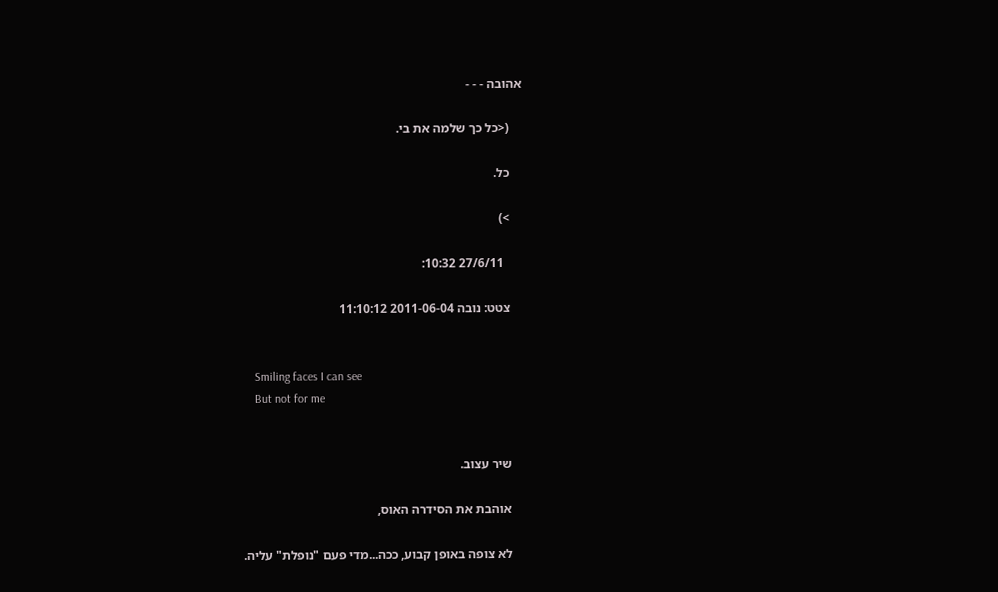אהובה - - -

    (<כל כך שלמה את בי.

    כל.

    >)

      27/6/11 10:32:

    צטט: נובה 2011-06-04 11:10:12


    Smiling faces I can see
    But not for me


    שיר עצוב.

    אוהבת את הסידרה האוס,

    לא צופה באופן קבוע, ככה...מדי פעם "נופלת" עליה.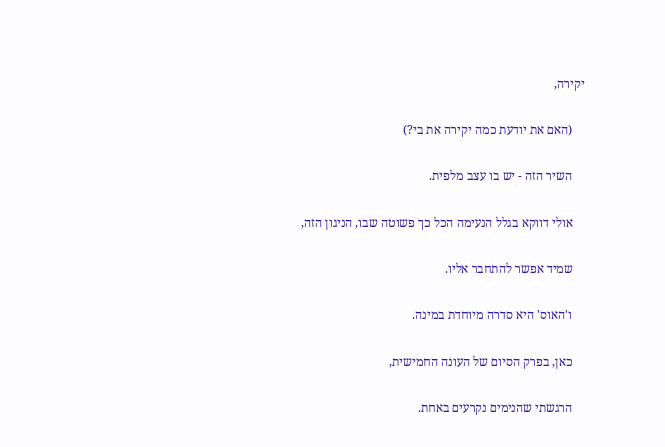יקירה,

    (האם את יודעת כמה יקירה את בי?)

    השיר הזה - יש בו עצב מלפית.

    אולי דווקא בגלל הנעימה הכל כך פשוטה שבו, הניגון הזה,

    שמיד אפשר להתחבר אליו.

    ו'האוס' היא סדרה מיוחדת במינה.

    כאן, בפרק הסיום של העונה החמישית,

    הרגשתי שהנימים נקרעים באחת.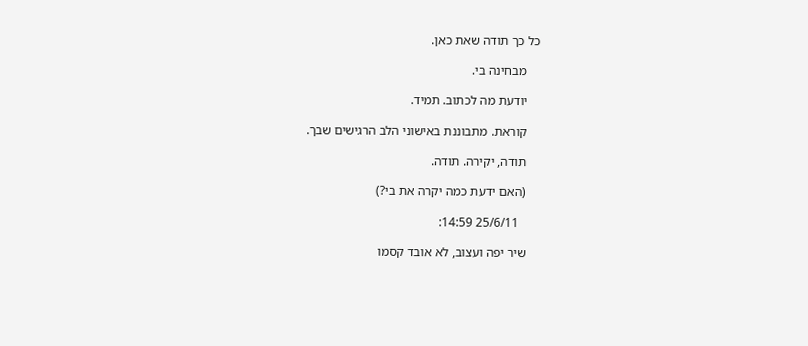כל כך תודה שאת כאן.

    מבחינה בי.

    יודעת מה לכתוב. תמיד.

    קוראת. מתבוננת באישוני הלב הרגישים שבך.

    תודה, יקירה. תודה.

    (האם ידעת כמה יקרה את בי?)

      25/6/11 14:59:

    שיר יפה ועצוב, לא אובד קסמו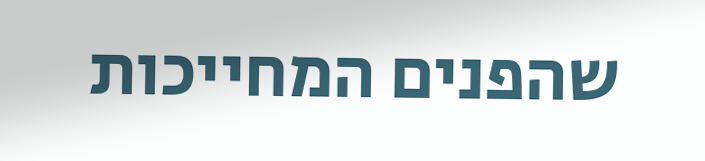שהפנים המחייכות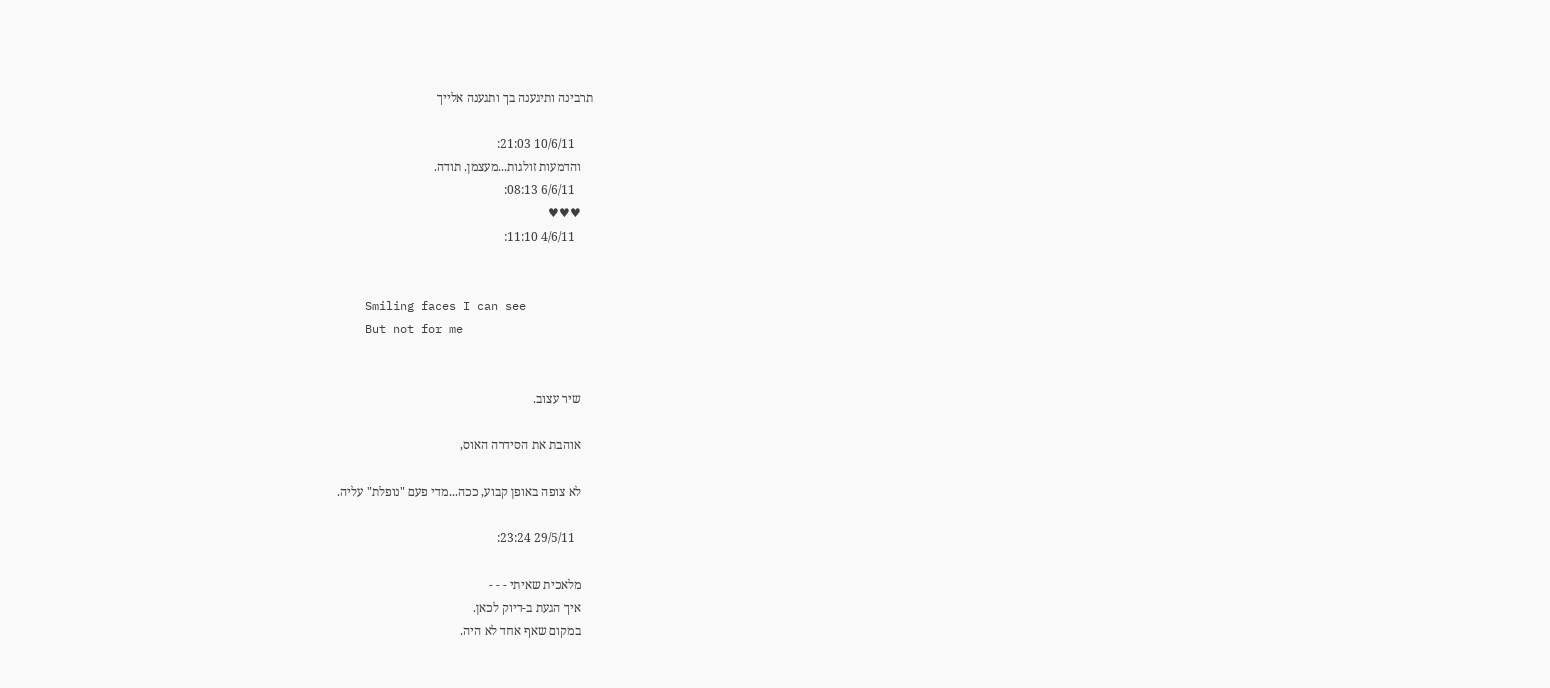תרבינה ותיגענה בך ותגענה אלייך

      10/6/11 21:03:
    והדמעות זולגות...מעצמן. תודה.
      6/6/11 08:13:
    ♥♥♥
      4/6/11 11:10:


    Smiling faces I can see
    But not for me


    שיר עצוב.

    אוהבת את הסידרה האוס,

    לא צופה באופן קבוע, ככה...מדי פעם "נופלת" עליה.

      29/5/11 23:24:

    מלאכית שאיתי - - -
    איך הגעת ב-דיוק לכאן.
    במקום שאף אחד לא היה.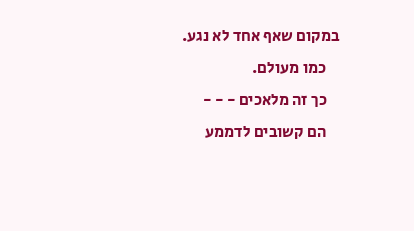במקום שאף אחד לא נגע.
    כמו מעולם.
    כך זה מלאכים - - -
    הם קשובים לדממע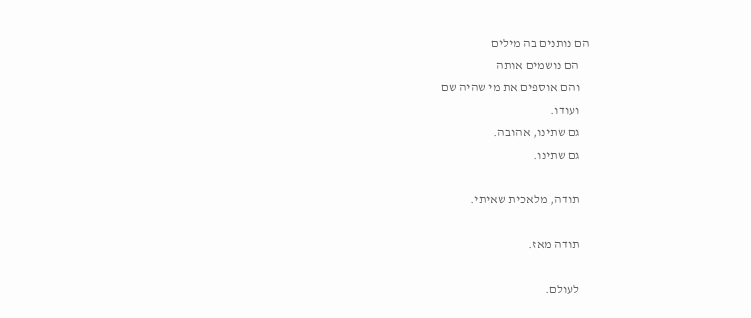הם נותנים בה מילים
    הם נושמים אותה
    והם אוספים את מי שהיה שם
    ועודו.
    גם שתינו, אהובה.
    גם שתינו.

    תודה, מלאכית שאיתי.

    תודה מאז.

    לעולם.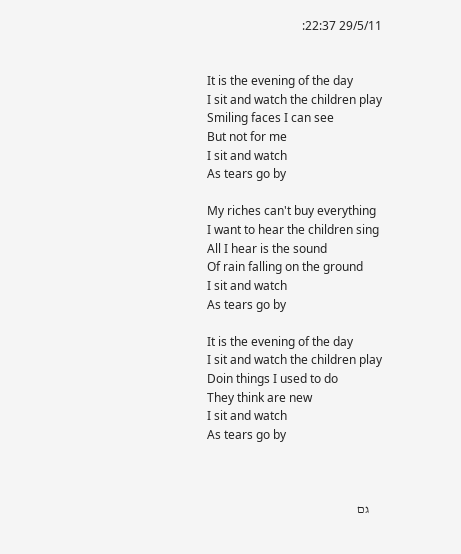29/5/11 22:37:


    It is the evening of the day
    I sit and watch the children play
    Smiling faces I can see
    But not for me
    I sit and watch
    As tears go by

    My riches can't buy everything
    I want to hear the children sing
    All I hear is the sound
    Of rain falling on the ground
    I sit and watch
    As tears go by

    It is the evening of the day
    I sit and watch the children play
    Doin things I used to do
    They think are new
    I sit and watch
    As tears go by



     גם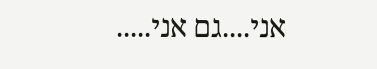אני....גם אני.....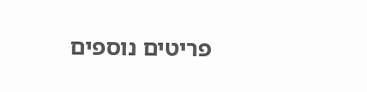פריטים נוספים